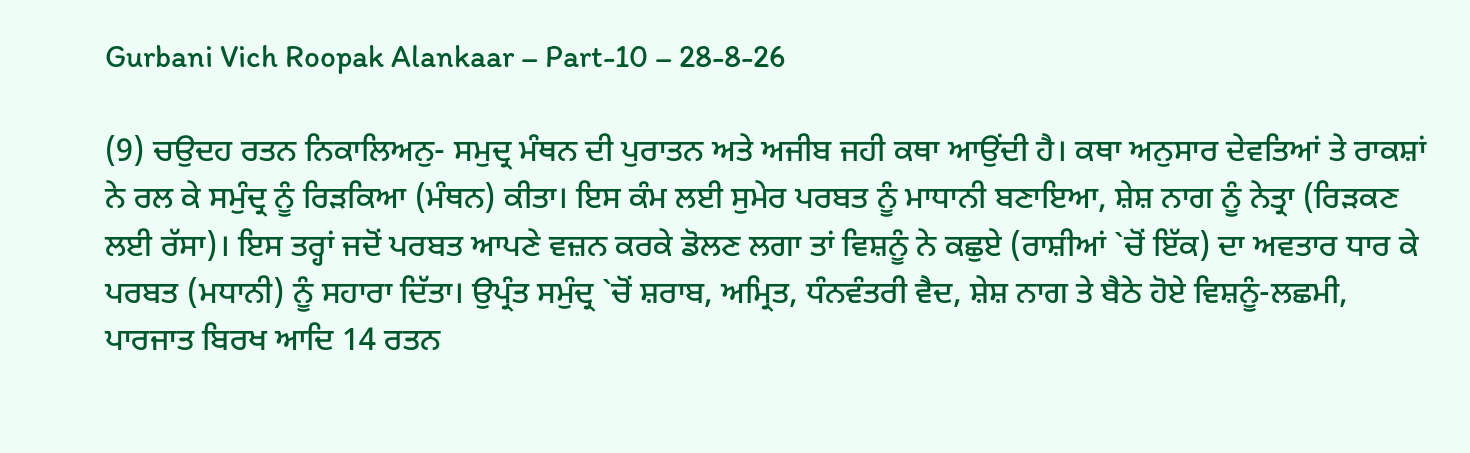Gurbani Vich Roopak Alankaar – Part-10 – 28-8-26

(9) ਚਉਦਹ ਰਤਨ ਨਿਕਾਲਿਅਨੁ- ਸਮੁਦ੍ਰ ਮੰਥਨ ਦੀ ਪੁਰਾਤਨ ਅਤੇ ਅਜੀਬ ਜਹੀ ਕਥਾ ਆਉਂਦੀ ਹੈ। ਕਥਾ ਅਨੁਸਾਰ ਦੇਵਤਿਆਂ ਤੇ ਰਾਕਸ਼ਾਂ ਨੇ ਰਲ ਕੇ ਸਮੁੰਦ੍ਰ ਨੂੰ ਰਿੜਕਿਆ (ਮੰਥਨ) ਕੀਤਾ। ਇਸ ਕੰਮ ਲਈ ਸੁਮੇਰ ਪਰਬਤ ਨੂੰ ਮਾਧਾਨੀ ਬਣਾਇਆ, ਸ਼ੇਸ਼ ਨਾਗ ਨੂੰ ਨੇਤ੍ਰਾ (ਰਿੜਕਣ ਲਈ ਰੱਸਾ)। ਇਸ ਤਰ੍ਹਾਂ ਜਦੋਂ ਪਰਬਤ ਆਪਣੇ ਵਜ਼ਨ ਕਰਕੇ ਡੋਲਣ ਲਗਾ ਤਾਂ ਵਿਸ਼ਨੂੰ ਨੇ ਕਛੁਏ (ਰਾਸ਼ੀਆਂ `ਚੋਂ ਇੱਕ) ਦਾ ਅਵਤਾਰ ਧਾਰ ਕੇ ਪਰਬਤ (ਮਧਾਨੀ) ਨੂੰ ਸਹਾਰਾ ਦਿੱਤਾ। ਉਪ੍ਰੰਤ ਸਮੁੰਦ੍ਰ `ਚੋਂ ਸ਼ਰਾਬ, ਅਮ੍ਰਿਤ, ਧੰਨਵੰਤਰੀ ਵੈਦ, ਸ਼ੇਸ਼ ਨਾਗ ਤੇ ਬੈਠੇ ਹੋਏ ਵਿਸ਼ਨੂੰ-ਲਛਮੀ, ਪਾਰਜਾਤ ਬਿਰਖ ਆਦਿ 14 ਰਤਨ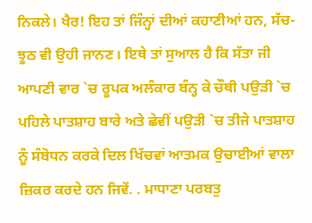ਨਿਕਲੇ। ਖੈਰ! ਇਹ ਤਾਂ ਜਿੰਨ੍ਹਾਂ ਦੀਆਂ ਕਹਾਣੀਆਂ ਹਨ, ਸੱਚ-ਝੂਠ ਵੀ ਉਹੀ ਜਾਨਣ। ਇਥੇ ਤਾਂ ਸੁਆਲ ਹੈ ਕਿ ਸੱਤਾ ਜੀ ਆਪਣੀ ਵਾਰ `ਚ ਰੂਪਕ ਅਲੰਕਾਰ ਬੰਨ੍ਹ ਕੇ ਚੌਥੀ ਪਉੜੀ `ਚ ਪਹਿਲੇ ਪਾਤਸ਼ਾਹ ਬਾਰੇ ਅਤੇ ਛੇਵੀਂ ਪਉੜੀ `ਚ ਤੀਜੇ ਪਾਤਸ਼ਾਹ ਨੂੰ ਸੰਬੋਧਨ ਕਰਕੇ ਦਿਲ ਖਿੱਚਵਾਂ ਆਤਮਕ ਉਚਾਈਆਂ ਵਾਲਾ ਜ਼ਿਕਰ ਕਰਦੇ ਹਨ ਜਿਵੇਂ. . ਮਾਧਾਣਾ ਪਰਬਤੁ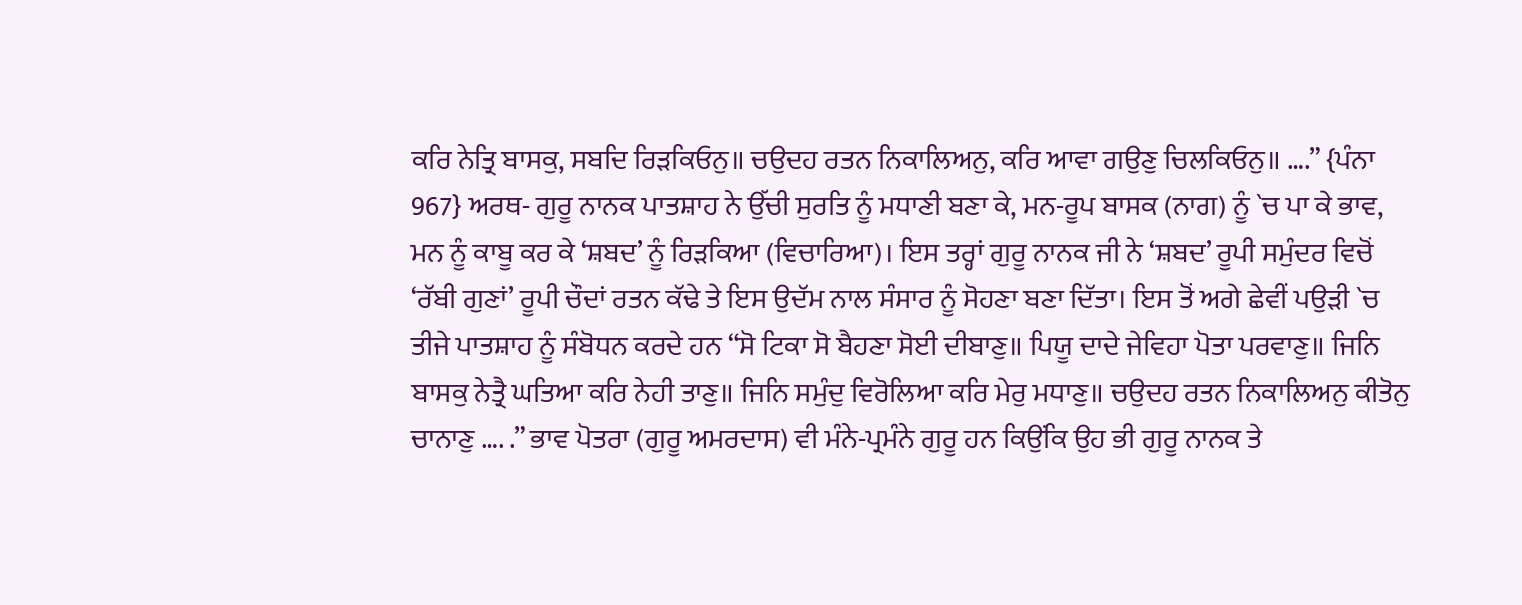ਕਰਿ ਨੇਤ੍ਰਿ ਬਾਸਕੁ, ਸਬਦਿ ਰਿੜਕਿਓਨੁ॥ ਚਉਦਹ ਰਤਨ ਨਿਕਾਲਿਅਨੁ, ਕਰਿ ਆਵਾ ਗਉਣੁ ਚਿਲਕਿਓਨੁ॥ ….” {ਪੰਨਾ 967} ਅਰਥ- ਗੁਰੂ ਨਾਨਕ ਪਾਤਸ਼ਾਹ ਨੇ ਉੱਚੀ ਸੁਰਤਿ ਨੂੰ ਮਧਾਣੀ ਬਣਾ ਕੇ, ਮਨ-ਰੂਪ ਬਾਸਕ (ਨਾਗ) ਨੂੰ `ਚ ਪਾ ਕੇ ਭਾਵ, ਮਨ ਨੂੰ ਕਾਬੂ ਕਰ ਕੇ ‘ਸ਼ਬਦ’ ਨੂੰ ਰਿੜਕਿਆ (ਵਿਚਾਰਿਆ)। ਇਸ ਤਰ੍ਹਾਂ ਗੁਰੂ ਨਾਨਕ ਜੀ ਨੇ ‘ਸ਼ਬਦ’ ਰੂਪੀ ਸਮੁੰਦਰ ਵਿਚੋਂ ‘ਰੱਬੀ ਗੁਣਾਂ’ ਰੂਪੀ ਚੌਦਾਂ ਰਤਨ ਕੱਢੇ ਤੇ ਇਸ ਉਦੱਮ ਨਾਲ ਸੰਸਾਰ ਨੂੰ ਸੋਹਣਾ ਬਣਾ ਦਿੱਤਾ। ਇਸ ਤੋਂ ਅਗੇ ਛੇਵੀਂ ਪਉੜੀ `ਚ ਤੀਜੇ ਪਾਤਸ਼ਾਹ ਨੂੰ ਸੰਬੋਧਨ ਕਰਦੇ ਹਨ “ਸੋ ਟਿਕਾ ਸੋ ਬੈਹਣਾ ਸੋਈ ਦੀਬਾਣੁ॥ ਪਿਯੂ ਦਾਦੇ ਜੇਵਿਹਾ ਪੋਤਾ ਪਰਵਾਣੁ॥ ਜਿਨਿ ਬਾਸਕੁ ਨੇਤ੍ਰੈ ਘਤਿਆ ਕਰਿ ਨੇਹੀ ਤਾਣੁ॥ ਜਿਨਿ ਸਮੁੰਦੁ ਵਿਰੋਲਿਆ ਕਰਿ ਮੇਰੁ ਮਧਾਣੁ॥ ਚਉਦਹ ਰਤਨ ਨਿਕਾਲਿਅਨੁ ਕੀਤੋਨੁ ਚਾਨਾਣੁ …. .” ਭਾਵ ਪੋਤਰਾ (ਗੁਰੂ ਅਮਰਦਾਸ) ਵੀ ਮੰਨੇ-ਪ੍ਰਮੰਨੇ ਗੁਰੂ ਹਨ ਕਿਉਂਕਿ ਉਹ ਭੀ ਗੁਰੂ ਨਾਨਕ ਤੇ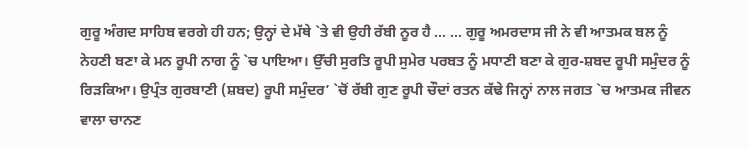ਗੁਰੂ ਅੰਗਦ ਸਾਹਿਬ ਵਰਗੇ ਹੀ ਹਨ; ਉਨ੍ਹਾਂ ਦੇ ਮੱਥੇ `ਤੇ ਵੀ ਉਹੀ ਰੱਬੀ ਨੂਰ ਹੈ … … ਗੁਰੂ ਅਮਰਦਾਸ ਜੀ ਨੇ ਵੀ ਆਤਮਕ ਬਲ ਨੂੰ ਨੇਹਣੀ ਬਣਾ ਕੇ ਮਨ ਰੂਪੀ ਨਾਗ ਨੂੰ `ਚ ਪਾਇਆ। ਉੱਚੀ ਸੁਰਤਿ ਰੂਪੀ ਸੁਮੇਰ ਪਰਬਤ ਨੂੰ ਮਧਾਣੀ ਬਣਾ ਕੇ ਗੁਰ-ਸ਼ਬਦ ਰੂਪੀ ਸਮੁੰਦਰ ਨੂੰ ਰਿੜਕਿਆ। ਉਪ੍ਰੰਤ ਗੁਰਬਾਣੀ (ਸ਼ਬਦ) ਰੂਪੀ ਸਮੁੰਦਰ’ `ਚੋਂ ਰੱਬੀ ਗੁਣ ਰੂਪੀ ਚੌਦਾਂ ਰਤਨ ਕੱਢੇ ਜਿਨ੍ਹਾਂ ਨਾਲ ਜਗਤ `ਚ ਆਤਮਕ ਜੀਵਨ ਵਾਲਾ ਚਾਨਣ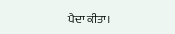ਪੈਦਾ ਕੀਤਾ।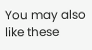You may also like these